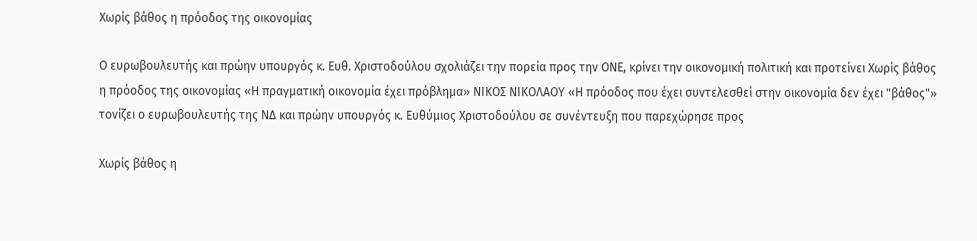Χωρίς βάθος η πρόοδος της οικονομίας

Ο ευρωβουλευτής και πρώην υπουργός κ. Ευθ. Χριστοδούλου σχολιάζει την πορεία προς την ΟΝΕ, κρίνει την οικονομική πολιτική και προτείνει Χωρίς βάθος η πρόοδος της οικονομίας «Η πραγματική οικονομία έχει πρόβλημα» ΝΙΚΟΣ ΝΙΚΟΛΑΟΥ «Η πρόοδος που έχει συντελεσθεί στην οικονομία δεν έχει "βάθος"» τονίζει ο ευρωβουλευτής της ΝΔ και πρώην υπουργός κ. Ευθύμιος Χριστοδούλου σε συνέντευξη που παρεχώρησε προς

Χωρίς βάθος η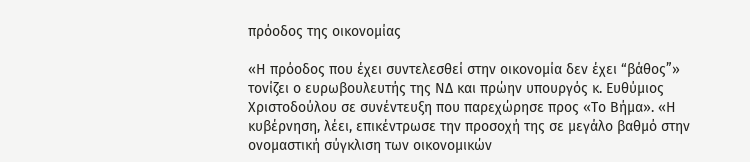πρόοδος της οικονομίας

«Η πρόοδος που έχει συντελεσθεί στην οικονομία δεν έχει “βάθος”» τονίζει ο ευρωβουλευτής της ΝΔ και πρώην υπουργός κ. Ευθύμιος Χριστοδούλου σε συνέντευξη που παρεχώρησε προς «Το Βήμα». «Η κυβέρνηση, λέει, επικέντρωσε την προσοχή της σε μεγάλο βαθμό στην ονομαστική σύγκλιση των οικονομικών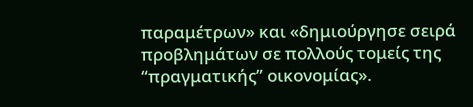παραμέτρων» και «δημιούργησε σειρά προβλημάτων σε πολλούς τομείς της “πραγματικής” οικονομίας».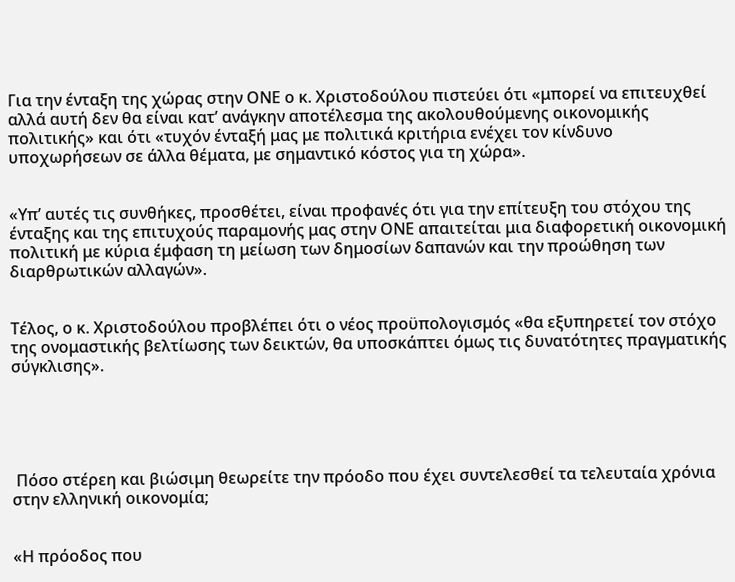Για την ένταξη της χώρας στην ΟΝΕ ο κ. Χριστοδούλου πιστεύει ότι «μπορεί να επιτευχθεί αλλά αυτή δεν θα είναι κατ’ ανάγκην αποτέλεσμα της ακολουθούμενης οικονομικής πολιτικής» και ότι «τυχόν ένταξή μας με πολιτικά κριτήρια ενέχει τον κίνδυνο υποχωρήσεων σε άλλα θέματα, με σημαντικό κόστος για τη χώρα».


«Υπ’ αυτές τις συνθήκες, προσθέτει, είναι προφανές ότι για την επίτευξη του στόχου της ένταξης και της επιτυχούς παραμονής μας στην ΟΝΕ απαιτείται μια διαφορετική οικονομική πολιτική με κύρια έμφαση τη μείωση των δημοσίων δαπανών και την προώθηση των διαρθρωτικών αλλαγών».


Τέλος, ο κ. Χριστοδούλου προβλέπει ότι ο νέος προϋπολογισμός «θα εξυπηρετεί τον στόχο της ονομαστικής βελτίωσης των δεικτών, θα υποσκάπτει όμως τις δυνατότητες πραγματικής σύγκλισης».





 Πόσο στέρεη και βιώσιμη θεωρείτε την πρόοδο που έχει συντελεσθεί τα τελευταία χρόνια στην ελληνική οικονομία;


«Η πρόοδος που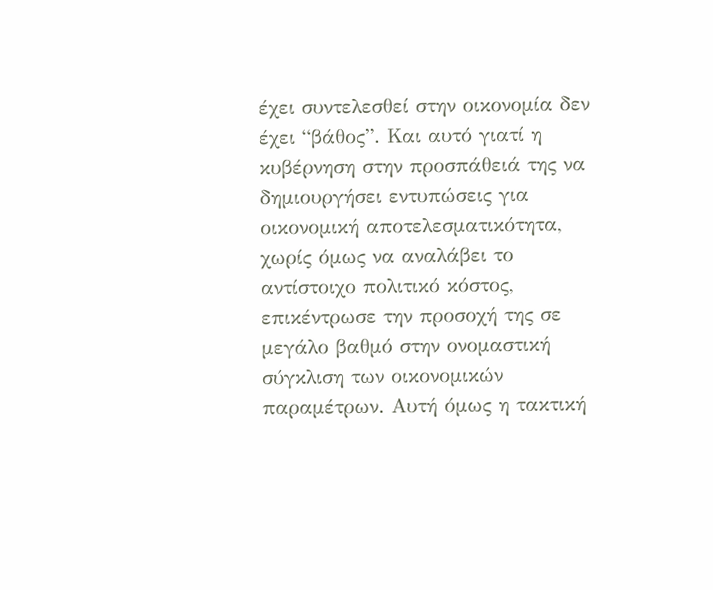έχει συντελεσθεί στην οικονομία δεν έχει “βάθος”. Και αυτό γιατί η κυβέρνηση στην προσπάθειά της να δημιουργήσει εντυπώσεις για οικονομική αποτελεσματικότητα, χωρίς όμως να αναλάβει το αντίστοιχο πολιτικό κόστος, επικέντρωσε την προσοχή της σε μεγάλο βαθμό στην ονομαστική σύγκλιση των οικονομικών παραμέτρων. Αυτή όμως η τακτική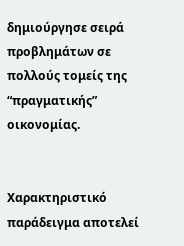δημιούργησε σειρά προβλημάτων σε πολλούς τομείς της “πραγματικής” οικονομίας.


Χαρακτηριστικό παράδειγμα αποτελεί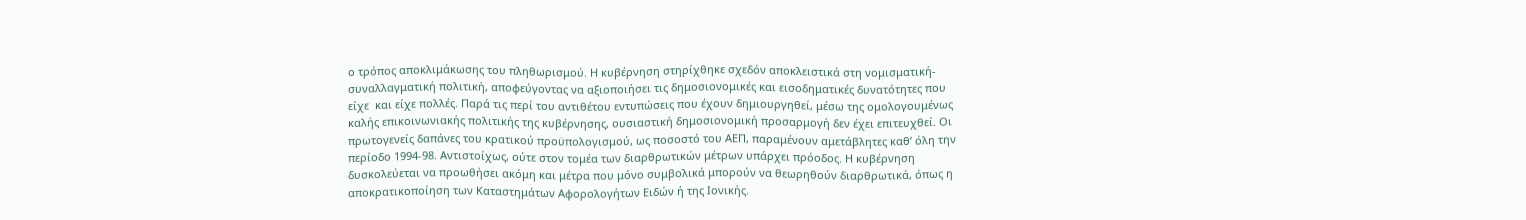ο τρόπος αποκλιμάκωσης του πληθωρισμού. Η κυβέρνηση στηρίχθηκε σχεδόν αποκλειστικά στη νομισματική-συναλλαγματική πολιτική, αποφεύγοντας να αξιοποιήσει τις δημοσιονομικές και εισοδηματικές δυνατότητες που είχε  και είχε πολλές. Παρά τις περί του αντιθέτου εντυπώσεις που έχουν δημιουργηθεί, μέσω της ομολογουμένως καλής επικοινωνιακής πολιτικής της κυβέρνησης, ουσιαστική δημοσιονομική προσαρμογή δεν έχει επιτευχθεί. Οι πρωτογενείς δαπάνες του κρατικού προϋπολογισμού, ως ποσοστό του ΑΕΠ, παραμένουν αμετάβλητες καθ’ όλη την περίοδο 1994-98. Αντιστοίχως, ούτε στον τομέα των διαρθρωτικών μέτρων υπάρχει πρόοδος. Η κυβέρνηση δυσκολεύεται να προωθήσει ακόμη και μέτρα που μόνο συμβολικά μπορούν να θεωρηθούν διαρθρωτικά, όπως η αποκρατικοποίηση των Καταστημάτων Αφορολογήτων Ειδών ή της Ιονικής.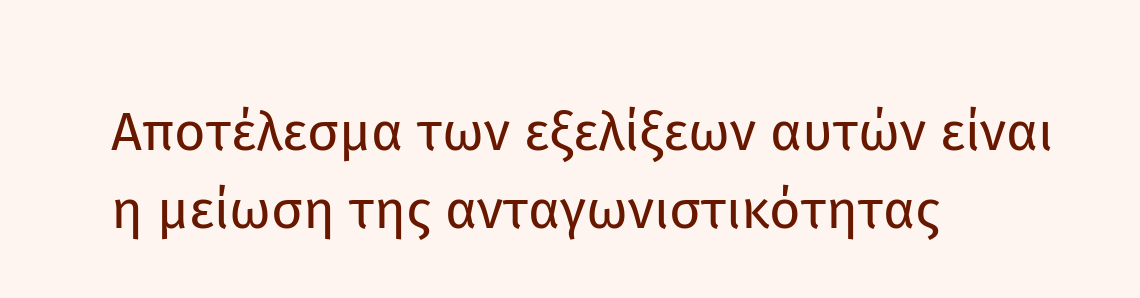Αποτέλεσμα των εξελίξεων αυτών είναι η μείωση της ανταγωνιστικότητας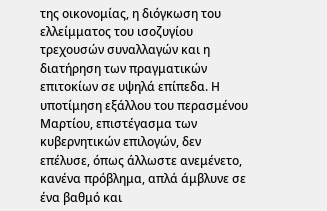της οικονομίας, η διόγκωση του ελλείμματος του ισοζυγίου τρεχουσών συναλλαγών και η διατήρηση των πραγματικών επιτοκίων σε υψηλά επίπεδα. Η υποτίμηση εξάλλου του περασμένου Μαρτίου, επιστέγασμα των κυβερνητικών επιλογών, δεν επέλυσε, όπως άλλωστε ανεμένετο, κανένα πρόβλημα, απλά άμβλυνε σε ένα βαθμό και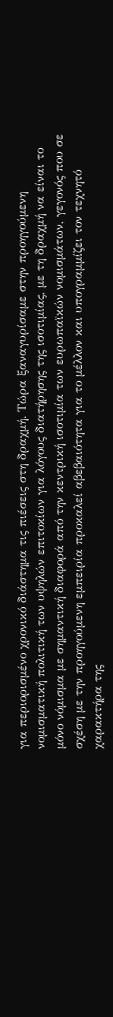για περιορισμένο χρονικό διάστημα τις πιέσεις στη δραχμή. Τώρα ξαναγυρίσαμε στην προηγούμενη νομισματική πολιτική των υψηλών επιτοκίων για λόγους διατήρησης της ισοτιμίας, με τη δραχμή να είναι το μόνο νόμισμα με σημαντική διαφορά από την κεντρική ισοτιμία των ευρωπαϊκών νομισμάτων, γεγονός που σε σχέση με την προηγούμενη εμπειρία προκαλεί αβεβαιότητα για το μέλλον και υπογραμμίζει τον τεχνητό χαρακτήρα της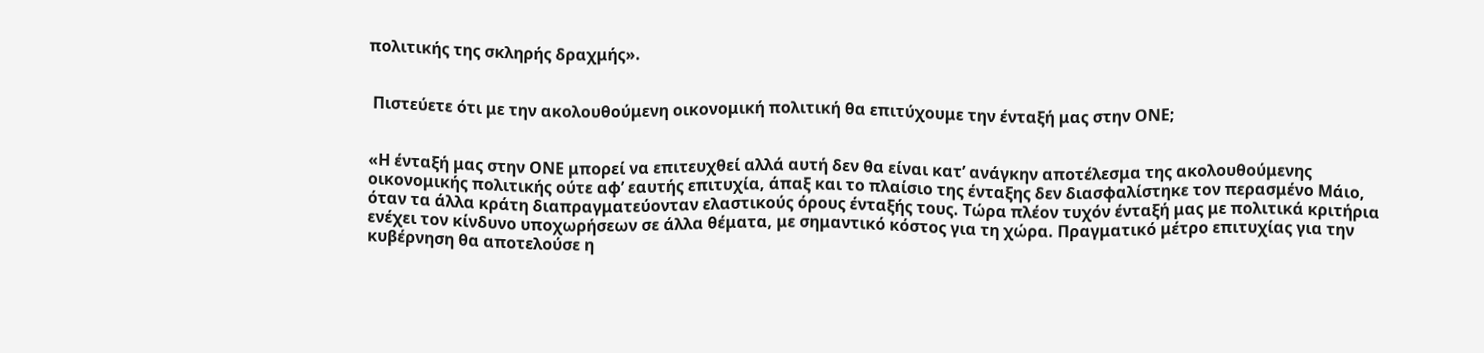πολιτικής της σκληρής δραχμής».


 Πιστεύετε ότι με την ακολουθούμενη οικονομική πολιτική θα επιτύχουμε την ένταξή μας στην ΟΝΕ;


«Η ένταξή μας στην ΟΝΕ μπορεί να επιτευχθεί αλλά αυτή δεν θα είναι κατ’ ανάγκην αποτέλεσμα της ακολουθούμενης οικονομικής πολιτικής ούτε αφ’ εαυτής επιτυχία, άπαξ και το πλαίσιο της ένταξης δεν διασφαλίστηκε τον περασμένο Μάιο, όταν τα άλλα κράτη διαπραγματεύονταν ελαστικούς όρους ένταξής τους. Τώρα πλέον τυχόν ένταξή μας με πολιτικά κριτήρια ενέχει τον κίνδυνο υποχωρήσεων σε άλλα θέματα, με σημαντικό κόστος για τη χώρα. Πραγματικό μέτρο επιτυχίας για την κυβέρνηση θα αποτελούσε η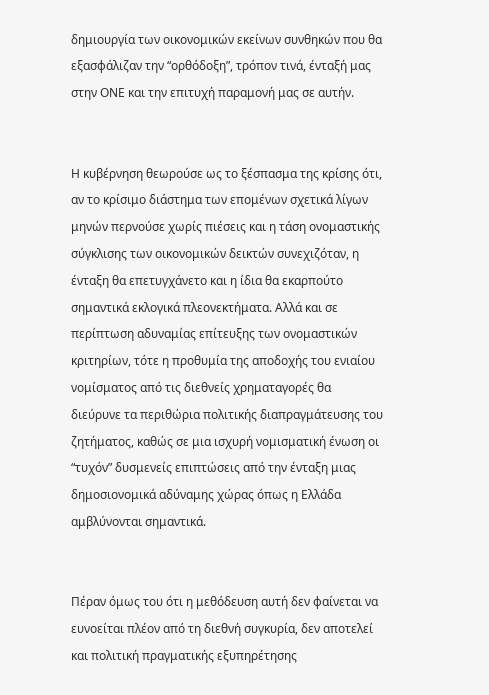δημιουργία των οικονομικών εκείνων συνθηκών που θα εξασφάλιζαν την “ορθόδοξη”, τρόπον τινά, ένταξή μας στην ΟΝΕ και την επιτυχή παραμονή μας σε αυτήν.


Η κυβέρνηση θεωρούσε ως το ξέσπασμα της κρίσης ότι, αν το κρίσιμο διάστημα των επομένων σχετικά λίγων μηνών περνούσε χωρίς πιέσεις και η τάση ονομαστικής σύγκλισης των οικονομικών δεικτών συνεχιζόταν, η ένταξη θα επετυγχάνετο και η ίδια θα εκαρπούτο σημαντικά εκλογικά πλεονεκτήματα. Αλλά και σε περίπτωση αδυναμίας επίτευξης των ονομαστικών κριτηρίων, τότε η προθυμία της αποδοχής του ενιαίου νομίσματος από τις διεθνείς χρηματαγορές θα διεύρυνε τα περιθώρια πολιτικής διαπραγμάτευσης του ζητήματος, καθώς σε μια ισχυρή νομισματική ένωση οι “τυχόν” δυσμενείς επιπτώσεις από την ένταξη μιας δημοσιονομικά αδύναμης χώρας όπως η Ελλάδα αμβλύνονται σημαντικά.


Πέραν όμως του ότι η μεθόδευση αυτή δεν φαίνεται να ευνοείται πλέον από τη διεθνή συγκυρία, δεν αποτελεί και πολιτική πραγματικής εξυπηρέτησης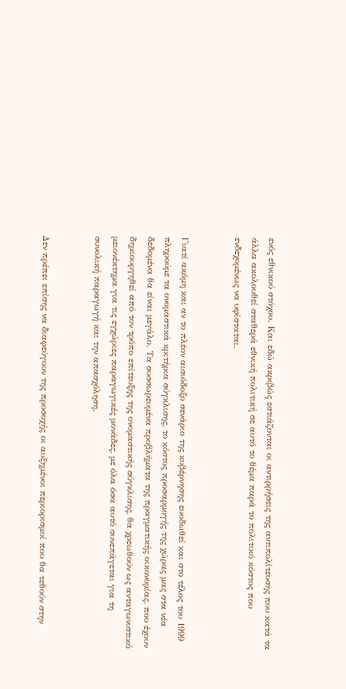ενός εθνικού στόχου. Και εδώ ακριβώς εστιάζονται οι αντιρρήσεις της αντιπολίτευσης που κατά τα άλλα ακολουθεί σταθερά εθνική πολιτική σε αυτό το θέμα παρά το πολιτικό κόστος που ενδεχομένως να υφίσταται.


Γιατί ακόμη και αν το πλέον αισιόδοξο σενάριο της κυβέρνησης ευοδωθεί και στο τέλος του 1999 πληρούμε τα ονομαστικά κριτήρια σύγκλισης, το κόστος προσαρμογής της χώρας μας στα νέα δεδομένα θα είναι μεγάλο. Τα συσσωρευμένα προβλήματα της πραγματικής οικονομίας, που έχουν δημιουργηθεί από τον τρόπο επίτευξης της ονομαστικής σύγκλισης, θα χρεωθούν ως ανταγωνιστικό μειονέκτημα για τις εγχώριες παραγωγικές μονάδες, με όλα όσα αυτό συνεπάγεται για τη συνολική παραγωγή και την απασχόληση.


Δεν πρέπει επίσης να διαφεύγουν της προσοχής οι αυξημένοι περιορισμοί που θα τεθούν στην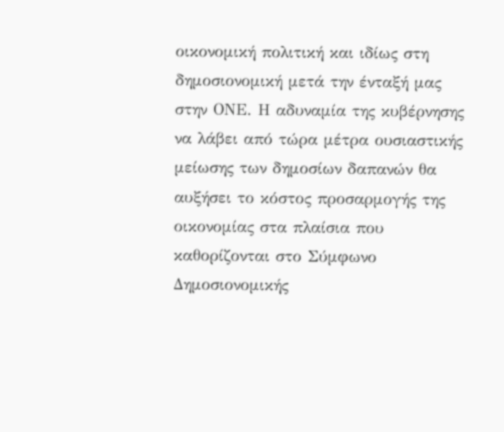οικονομική πολιτική και ιδίως στη δημοσιονομική μετά την ένταξή μας στην ΟΝΕ. Η αδυναμία της κυβέρνησης να λάβει από τώρα μέτρα ουσιαστικής μείωσης των δημοσίων δαπανών θα αυξήσει το κόστος προσαρμογής της οικονομίας στα πλαίσια που καθορίζονται στο Σύμφωνο Δημοσιονομικής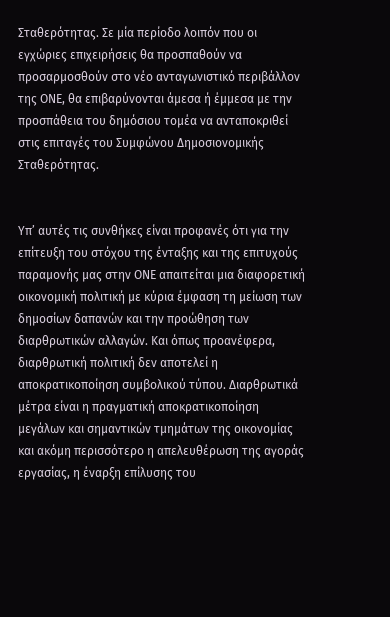Σταθερότητας. Σε μία περίοδο λοιπόν που οι εγχώριες επιχειρήσεις θα προσπαθούν να προσαρμοσθούν στο νέο ανταγωνιστικό περιβάλλον της ΟΝΕ, θα επιβαρύνονται άμεσα ή έμμεσα με την προσπάθεια του δημόσιου τομέα να ανταποκριθεί στις επιταγές του Συμφώνου Δημοσιονομικής Σταθερότητας.


Υπ’ αυτές τις συνθήκες είναι προφανές ότι για την επίτευξη του στόχου της ένταξης και της επιτυχούς παραμονής μας στην ΟΝΕ απαιτείται μια διαφορετική οικονομική πολιτική με κύρια έμφαση τη μείωση των δημοσίων δαπανών και την προώθηση των διαρθρωτικών αλλαγών. Και όπως προανέφερα, διαρθρωτική πολιτική δεν αποτελεί η αποκρατικοποίηση συμβολικού τύπου. Διαρθρωτικά μέτρα είναι η πραγματική αποκρατικοποίηση μεγάλων και σημαντικών τμημάτων της οικονομίας και ακόμη περισσότερο η απελευθέρωση της αγοράς εργασίας, η έναρξη επίλυσης του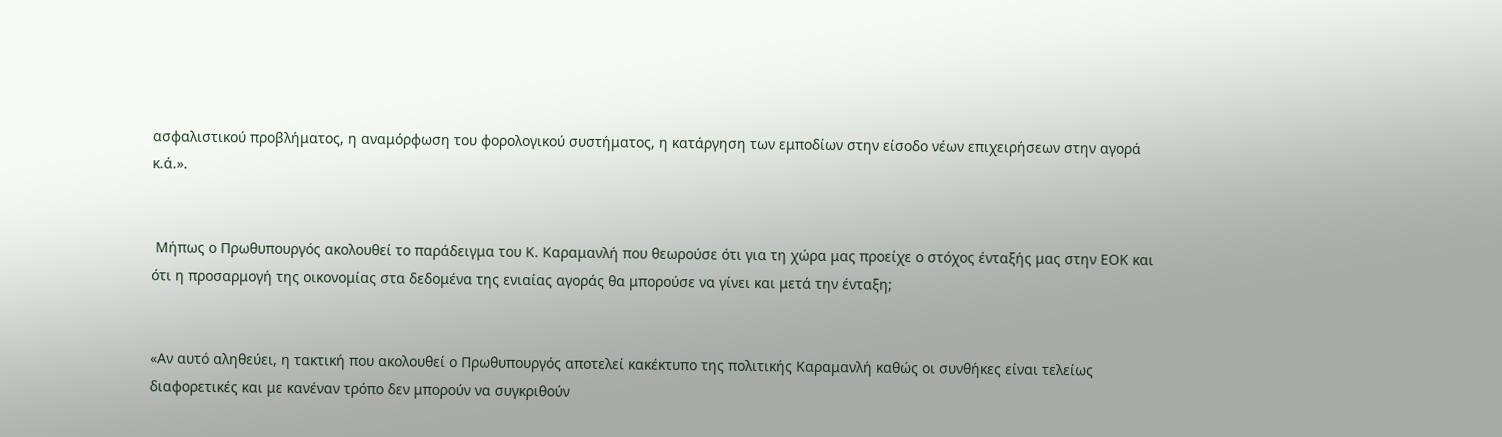ασφαλιστικού προβλήματος, η αναμόρφωση του φορολογικού συστήματος, η κατάργηση των εμποδίων στην είσοδο νέων επιχειρήσεων στην αγορά κ.ά.».


 Μήπως ο Πρωθυπουργός ακολουθεί το παράδειγμα του Κ. Καραμανλή που θεωρούσε ότι για τη χώρα μας προείχε ο στόχος ένταξής μας στην ΕΟΚ και ότι η προσαρμογή της οικονομίας στα δεδομένα της ενιαίας αγοράς θα μπορούσε να γίνει και μετά την ένταξη;


«Αν αυτό αληθεύει, η τακτική που ακολουθεί ο Πρωθυπουργός αποτελεί κακέκτυπο της πολιτικής Καραμανλή καθώς οι συνθήκες είναι τελείως διαφορετικές και με κανέναν τρόπο δεν μπορούν να συγκριθούν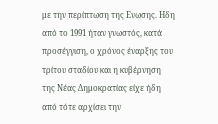με την περίπτωση της Ενωσης. Ηδη από το 1991 ήταν γνωστός, κατά προσέγγιση, ο χρόνος έναρξης του τρίτου σταδίου και η κυβέρνηση της Νέας Δημοκρατίας είχε ήδη από τότε αρχίσει την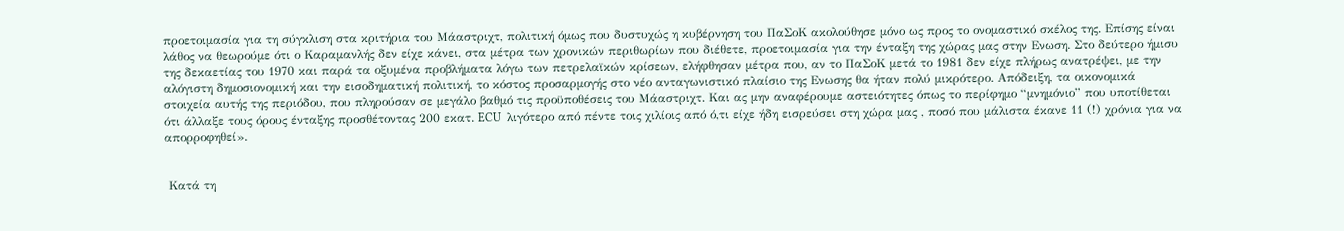προετοιμασία για τη σύγκλιση στα κριτήρια του Μάαστριχτ, πολιτική όμως που δυστυχώς η κυβέρνηση του ΠαΣοΚ ακολούθησε μόνο ως προς το ονομαστικό σκέλος της. Επίσης είναι λάθος να θεωρούμε ότι ο Καραμανλής δεν είχε κάνει, στα μέτρα των χρονικών περιθωρίων που διέθετε, προετοιμασία για την ένταξη της χώρας μας στην Ενωση. Στο δεύτερο ήμισυ της δεκαετίας του 1970 και παρά τα οξυμένα προβλήματα λόγω των πετρελαϊκών κρίσεων, ελήφθησαν μέτρα που, αν το ΠαΣοΚ μετά το 1981 δεν είχε πλήρως ανατρέψει, με την αλόγιστη δημοσιονομική και την εισοδηματική πολιτική, το κόστος προσαρμογής στο νέο ανταγωνιστικό πλαίσιο της Ενωσης θα ήταν πολύ μικρότερο. Απόδειξη, τα οικονομικά στοιχεία αυτής της περιόδου, που πληρούσαν σε μεγάλο βαθμό τις προϋποθέσεις του Μάαστριχτ. Και ας μην αναφέρουμε αστειότητες όπως το περίφημο “μνημόνιο” που υποτίθεται ότι άλλαξε τους όρους ένταξης προσθέτοντας 200 εκατ. ECU  λιγότερο από πέντε τοις χιλίοις από ό,τι είχε ήδη εισρεύσει στη χώρα μας , ποσό που μάλιστα έκανε 11 (!) χρόνια για να απορροφηθεί».


 Κατά τη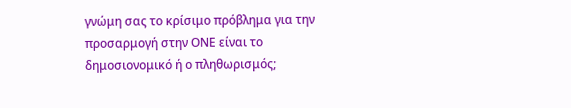γνώμη σας το κρίσιμο πρόβλημα για την προσαρμογή στην ΟΝΕ είναι το δημοσιονομικό ή ο πληθωρισμός;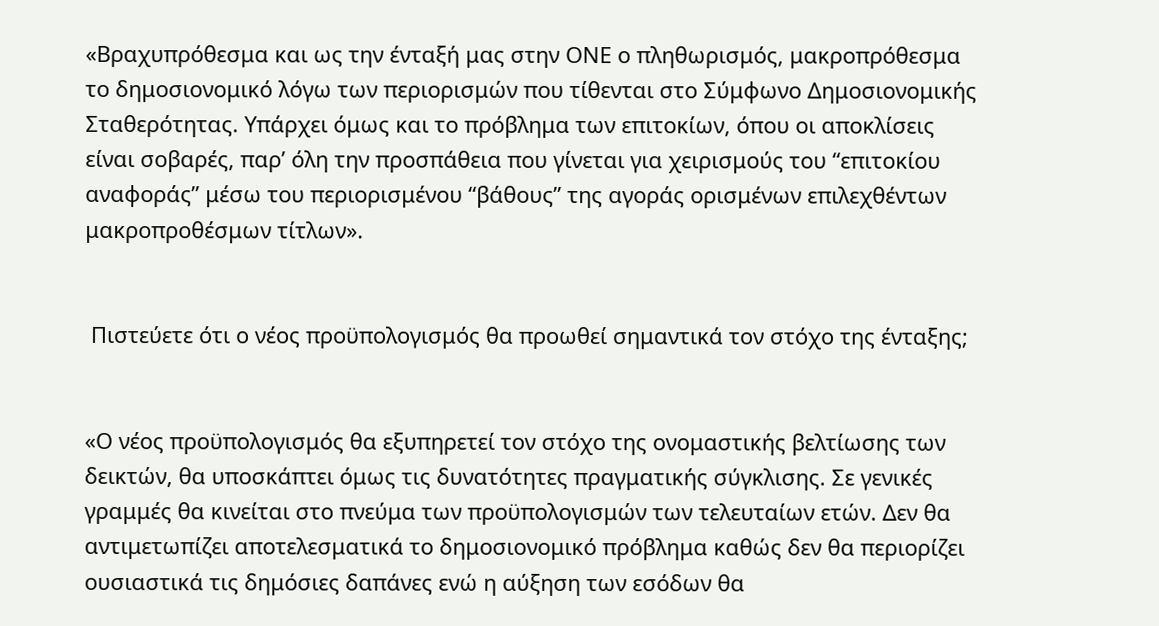«Βραχυπρόθεσμα και ως την ένταξή μας στην ΟΝΕ ο πληθωρισμός, μακροπρόθεσμα το δημοσιονομικό λόγω των περιορισμών που τίθενται στο Σύμφωνο Δημοσιονομικής Σταθερότητας. Υπάρχει όμως και το πρόβλημα των επιτοκίων, όπου οι αποκλίσεις είναι σοβαρές, παρ’ όλη την προσπάθεια που γίνεται για χειρισμούς του “επιτοκίου αναφοράς” μέσω του περιορισμένου “βάθους” της αγοράς ορισμένων επιλεχθέντων μακροπροθέσμων τίτλων».


 Πιστεύετε ότι ο νέος προϋπολογισμός θα προωθεί σημαντικά τον στόχο της ένταξης;


«Ο νέος προϋπολογισμός θα εξυπηρετεί τον στόχο της ονομαστικής βελτίωσης των δεικτών, θα υποσκάπτει όμως τις δυνατότητες πραγματικής σύγκλισης. Σε γενικές γραμμές θα κινείται στο πνεύμα των προϋπολογισμών των τελευταίων ετών. Δεν θα αντιμετωπίζει αποτελεσματικά το δημοσιονομικό πρόβλημα καθώς δεν θα περιορίζει ουσιαστικά τις δημόσιες δαπάνες ενώ η αύξηση των εσόδων θα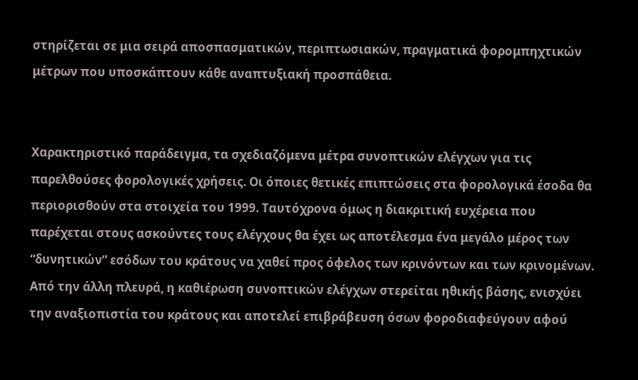στηρίζεται σε μια σειρά αποσπασματικών, περιπτωσιακών, πραγματικά φορομπηχτικών μέτρων που υποσκάπτουν κάθε αναπτυξιακή προσπάθεια.


Χαρακτηριστικό παράδειγμα, τα σχεδιαζόμενα μέτρα συνοπτικών ελέγχων για τις παρελθούσες φορολογικές χρήσεις. Οι όποιες θετικές επιπτώσεις στα φορολογικά έσοδα θα περιορισθούν στα στοιχεία του 1999. Ταυτόχρονα όμως η διακριτική ευχέρεια που παρέχεται στους ασκούντες τους ελέγχους θα έχει ως αποτέλεσμα ένα μεγάλο μέρος των “δυνητικών” εσόδων του κράτους να χαθεί προς όφελος των κρινόντων και των κρινομένων. Από την άλλη πλευρά, η καθιέρωση συνοπτικών ελέγχων στερείται ηθικής βάσης, ενισχύει την αναξιοπιστία του κράτους και αποτελεί επιβράβευση όσων φοροδιαφεύγουν αφού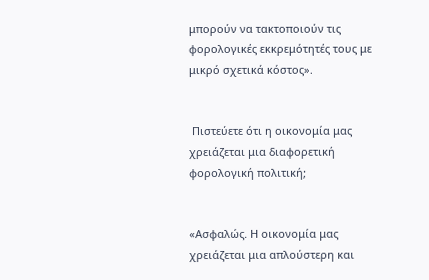μπορούν να τακτοποιούν τις φορολογικές εκκρεμότητές τους με μικρό σχετικά κόστος».


 Πιστεύετε ότι η οικονομία μας χρειάζεται μια διαφορετική φορολογική πολιτική;


«Ασφαλώς. Η οικονομία μας χρειάζεται μια απλούστερη και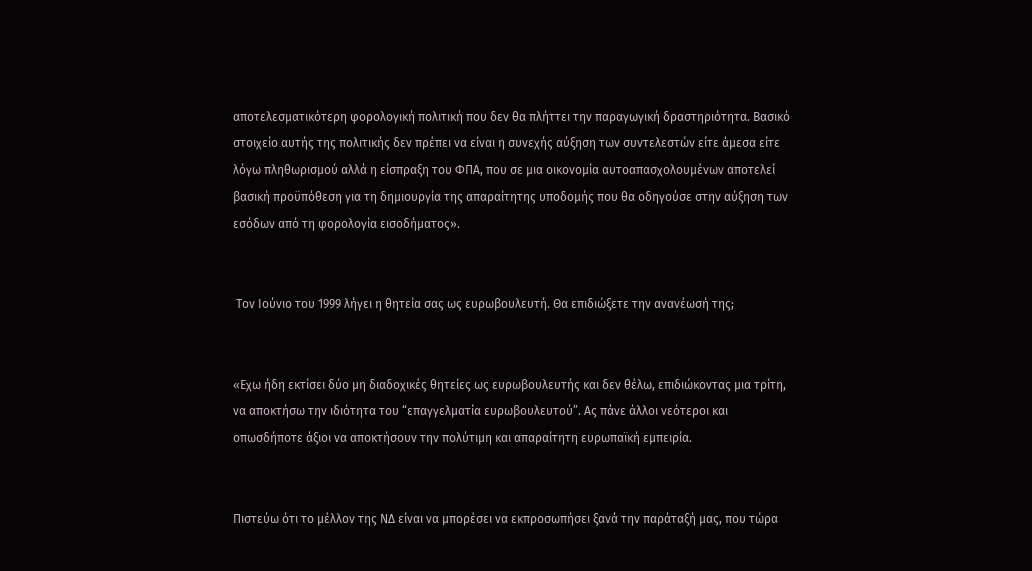αποτελεσματικότερη φορολογική πολιτική που δεν θα πλήττει την παραγωγική δραστηριότητα. Βασικό στοιχείο αυτής της πολιτικής δεν πρέπει να είναι η συνεχής αύξηση των συντελεστών είτε άμεσα είτε λόγω πληθωρισμού αλλά η είσπραξη του ΦΠΑ, που σε μια οικονομία αυτοαπασχολουμένων αποτελεί βασική προϋπόθεση για τη δημιουργία της απαραίτητης υποδομής που θα οδηγούσε στην αύξηση των εσόδων από τη φορολογία εισοδήματος».


 Τον Ιούνιο του 1999 λήγει η θητεία σας ως ευρωβουλευτή. Θα επιδιώξετε την ανανέωσή της;


«Εχω ήδη εκτίσει δύο μη διαδοχικές θητείες ως ευρωβουλευτής και δεν θέλω, επιδιώκοντας μια τρίτη, να αποκτήσω την ιδιότητα του “επαγγελματία ευρωβουλευτού”. Ας πάνε άλλοι νεότεροι και οπωσδήποτε άξιοι να αποκτήσουν την πολύτιμη και απαραίτητη ευρωπαϊκή εμπειρία.


Πιστεύω ότι το μέλλον της ΝΔ είναι να μπορέσει να εκπροσωπήσει ξανά την παράταξή μας, που τώρα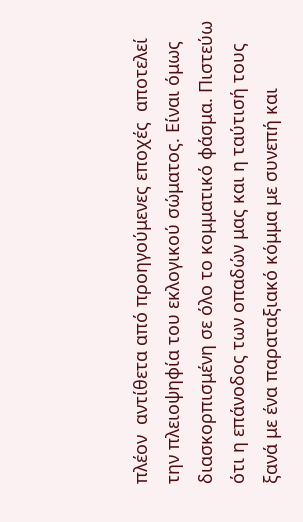πλέον  αντίθετα από προηγούμενες εποχές  αποτελεί την πλειοψηφία του εκλογικού σώματος. Είναι όμως διασκορπισμένη σε όλο το κομματικό φάσμα. Πιστεύω ότι η επάνοδος των οπαδών μας και η ταύτισή τους ξανά με ένα παραταξιακό κόμμα με συνεπή και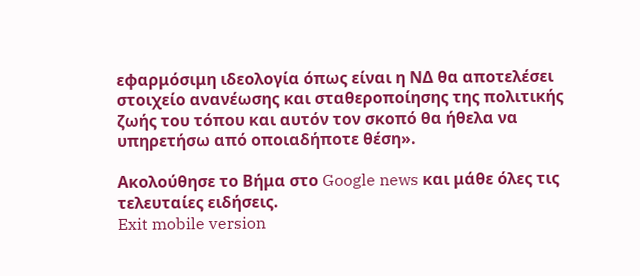εφαρμόσιμη ιδεολογία όπως είναι η ΝΔ θα αποτελέσει στοιχείο ανανέωσης και σταθεροποίησης της πολιτικής ζωής του τόπου και αυτόν τον σκοπό θα ήθελα να υπηρετήσω από οποιαδήποτε θέση».

Ακολούθησε το Βήμα στο Google news και μάθε όλες τις τελευταίες ειδήσεις.
Exit mobile version